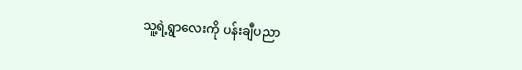သူ့ရဲ့ရွာလေးကို ပန်းချီပညာ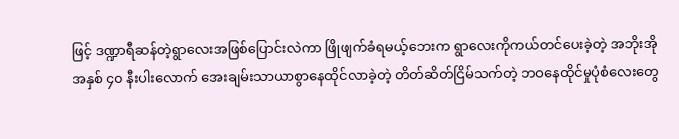ဖြင့် ဒဏ္ဍာရီဆန်တဲ့ရွာလေးအဖြစ်ပြောင်းလဲကာ ဖြိုဖျက်ခံရမယ့်ဘေးက ရွာလေးကိုကယ်တင်ပေးခဲ့တဲ့ အဘိုးအို
အနှစ် ၄၀ နီးပါးလောက် အေးချမ်းသာယာစွာနေထိုင်လာခဲ့တဲ့ တိတ်ဆိတ်ငြိမ်သက်တဲ့ ဘဝနေထိုင်မှုပုံစံလေးတွေ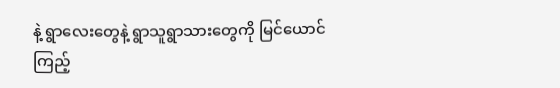နဲ့ ရွာလေးတွေနဲ့ ရွာသူရွာသားတွေကို မြင်ယောင်ကြည့်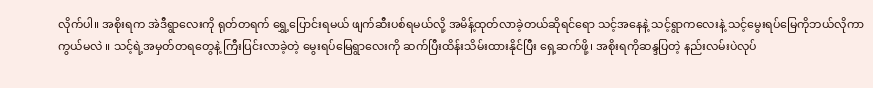လိုက်ပါ။ အစိုးရက အဲဒီရွာလေးကို ရုတ်တရက် ရွှေ့ပြောင်းရမယ် ဖျက်ဆီးပစ်ရမယ်လို့ အမိန့်ထုတ်လာခဲ့တယ်ဆိုရင်ရော သင့်အနေနဲ့ သင့်ရွာကလေးနဲ့ သင့်မွေးရပ်မြေကိုဘယ်လိုကာကွယ်မလဲ ။ သင့်ရဲ့အမှတ်တရတွေနဲ့ ကြီးပြင်းလာခဲ့တဲ့ မွေးရပ်မြေရွာလေးကို ဆက်ပြီးထိန်းသိမ်းထားနိုင်ပြီး ရှေ့ဆက်ဖို့၊ အစိုးရကိုဆန္ဒပြတဲ့ နည်းလမ်းပဲလုပ်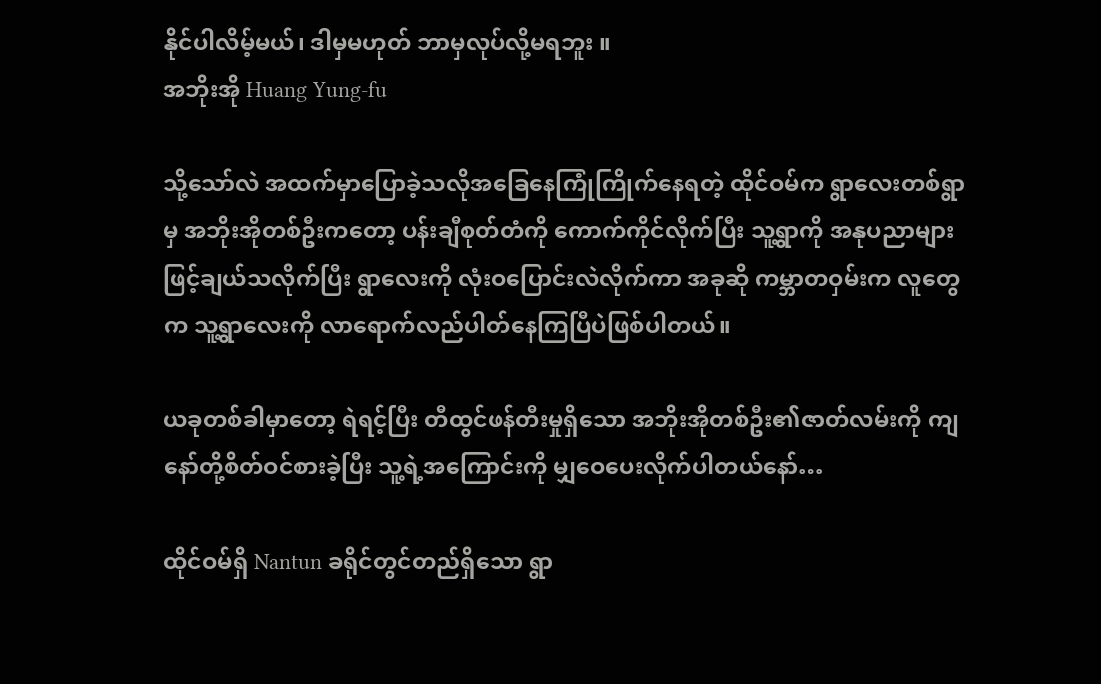နိုင်ပါလိမ့်မယ်၊ ဒါမှမဟုတ် ဘာမှလုပ်လို့မရဘူး ။
အဘိုးအို Huang Yung-fu

သို့သော်လဲ အထက်မှာပြောခဲ့သလိုအခြေနေကြုံကြိုက်နေရတဲ့ ထိုင်ဝမ်က ရွာလေးတစ်ရွာမှ အဘိုးအိုတစ်ဦးကတော့ ပန်းချီစုတ်တံကို ကောက်ကိုင်လိုက်ပြီး သူ့ရွာကို အနုပညာများဖြင့်ချယ်သလိုက်ပြီး ရွာလေးကို လုံးဝပြောင်းလဲလိုက်ကာ အခုဆို ကမ္ဘာတဝှမ်းက လူတွေက သူ့ရွာလေးကို လာရောက်လည်ပါတ်နေကြပြီပဲဖြစ်ပါတယ်။

ယခုတစ်ခါမှာတော့ ရဲရင့်ပြီး တီထွင်ဖန်တီးမှုရှိသော အဘိုးအိုတစ်ဦး၏ဇာတ်လမ်းကို ကျနော်တို့စိတ်ဝင်စားခဲ့ပြီး သူ့ရဲ့အကြောင်းကို မျှဝေပေးလိုက်ပါတယ်နော်…

ထိုင်ဝမ်ရှိ Nantun ခရိုင်တွင်တည်ရှိသော ရွာ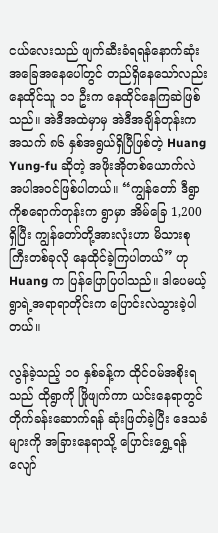ငယ်လေးသည် ဖျက်ဆီးခံရရန်နောက်ဆုံးအခြေအနေပေါ်တွင် တည်ရှိနေသော်လည်း နေထိုင်သူ ၁၁ ဦးက နေထိုင်နေကြဆဲဖြစ်သည်။ အဲဒီအထဲမှာမှ အဲဒီအချိန်တုန်းက အသက် ၈၆ နှစ်အရွယ်ရှိပြီဖြစ်တဲ့ Huang Yung-fu ဆိုတဲ့ အဖိုးအိုတစ်ယောက်လဲအပါအဝင်ဖြစ်ပါတယ်။ “ကျွန်တော် ဒီရွာကိုစရောက်တုန်းက ရွာမှာ အိမ်ခြေ 1,200 ရှိပြီး ကျွန်တော်တို့အားလုံးဟာ မိသားစုကြီးတစ်ခုလို နေထိုင်ခဲ့ကြပါတယ်” ဟု Huang က ပြန်ပြောပြပါသည်။ ဒါပေမယ့် ရွာရဲ့အရာရာတိုင်းက ပြောင်းလဲသွားခဲ့ပါတယ်။

လွန်ခဲ့သည့် ၁၀ နှစ်ခန့်က ထိုင်ဝမ်အစိုးရသည် ထိုရွာကို ဖြိုဖျက်ကာ ယင်းနေရာတွင် တိုက်ခန်းဆောက်ရန် ဆုံးဖြတ်ခဲ့ပြီး ဒေသခံများကို အခြားနေရာသို့ ပြောင်းရွှေ့ရန် လျော်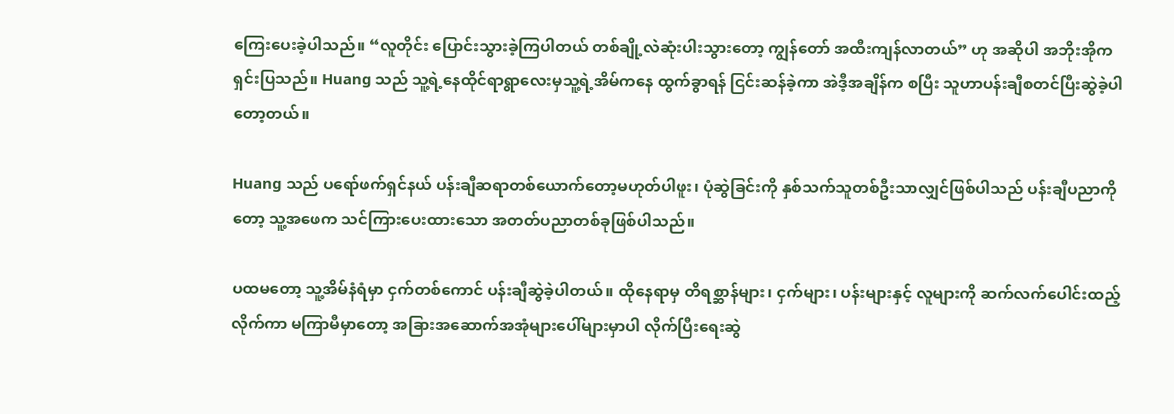ကြေးပေးခဲ့ပါသည်။ “လူတိုင်း ပြောင်းသွားခဲ့ကြပါတယ် တစ်ချို့လဲဆုံးပါးသွားတော့ ကျွန်တော် အထီးကျန်လာတယ်” ဟု အဆိုပါ အဘိုးအိုက ရှင်းပြသည်။ Huang သည် သူ့ရဲ့နေထိုင်ရာရွာလေးမှသူ့ရဲ့အိမ်ကနေ ထွက်ခွာရန် ငြင်းဆန်ခဲ့ကာ အဲဒီ့အချိန်က စပြီး သူဟာပန်းချီစတင်ပြီးဆွဲခဲ့ပါတော့တယ်။

Huang သည် ပရော်ဖက်ရှင်နယ် ပန်းချီဆရာတစ်ယောက်တော့မဟုတ်ပါဖူး၊ ပုံဆွဲခြင်းကို နှစ်သက်သူတစ်ဦးသာလျှင်ဖြစ်ပါသည် ပန်းချီပညာကိုတော့ သူ့အဖေက သင်ကြားပေးထားသော အတတ်ပညာတစ်ခုဖြစ်ပါသည်။

ပထမတော့ သူ့အိမ်နံရံမှာ ငှက်တစ်ကောင် ပန်းချီဆွဲခဲ့ပါတယ်။ ထိုနေရာမှ တိရစ္ဆာန်များ၊ ငှက်များ၊ ပန်းများနှင့် လူများကို ဆက်လက်ပေါင်းထည့်လိုက်ကာ မကြာမီမှာတော့ အခြားအဆောက်အအုံများပေါ်များမှာပါ လိုက်ပြီးရေးဆွဲ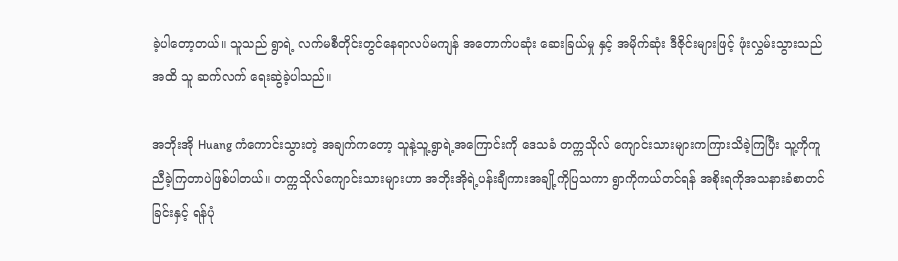ခဲ့ပါတော့တယ်။ သူသည် ရွာရဲ့ လက်မစီတိုင်းတွင်နေရာလပ်မကျန် အတောက်ပဆုံး ဆေးခြယ်မှု နှင့် အမိုက်ဆုံး ဒီဇိုင်းများဖြင့် ဖုံးလွှမ်းသွားသည်အထိ သူ ဆက်လက် ရေးဆွဲခဲ့ပါသည်။

အဘိုးအို Huang ကံကောင်းသွားတဲ့ အချက်ကတော့ သူနဲ့သူ့ရွာရဲ့အကြောင်းကို ဒေသခံ တက္ကသိုလ် ကျောင်းသားများကကြားသိခဲ့ကြပြီး သူ့ကိုကူညီခဲ့ကြတာပဲဖြစ်ပါတယ်။ တက္ကသိုလ်ကျောင်းသားများဟာ အဘိုးအိုရဲ့ပန်းချီကားအချို့ကိုပြသကာ ရွာကိုကယ်တင်ရန် အစိုးရကိုအသနားခံစာတင်ခြင်းနှင့် ရန်ပုံ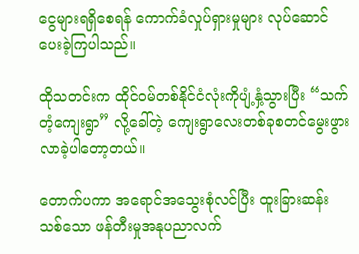ငွေများရရှိစေရန် ကောက်ခံလှုပ်ရှားမှုများ လုပ်ဆောင်ပေးခဲ့ကြပါသည်။

ထိုသတင်းက ထိုင်ဝမ်တစ်နိုင်ငံလုံးကိုပျံ့နှံ့သွားပြီး “သက်တံ့ကျေးရွာ” လို့ခေါ်တဲ့ ကျေးရွာလေးတစ်ခုစတင်မွေးဖွားလာခဲ့ပါတော့တယ်။

တောက်ပကာ အရောင်အသွေးစုံလင်ပြီး ထူးခြားဆန်းသစ်သော ဖန်တီးမှုအနုပညာလက်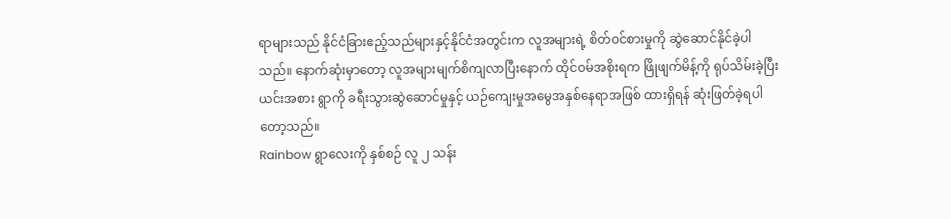ရာများသည် နိုင်ငံခြားဧည့်သည်များနှင့်နိုင်ငံအတွင်းက လူအများရဲ့ စိတ်ဝင်စားမှုကို ဆွဲဆောင်နိုင်ခဲ့ပါသည်။ နောက်ဆုံးမှာတော့ လူအများမျက်စိကျလာပြီးနောက် ထိုင်ဝမ်အစိုးရက ဖြိုဖျက်မိန့်ကို ရုပ်သိမ်းခဲ့ပြီး ယင်းအစား ရွာကို ခရီးသွားဆွဲဆောင်မှုနှင့် ယဉ်ကျေးမှုအမွေအနှစ်နေရာအဖြစ် ထားရှိရန် ဆုံးဖြတ်ခဲ့ရပါတော့သည်။
Rainbow ရွာလေးကို နှစ်စဉ် လူ ၂ သန်း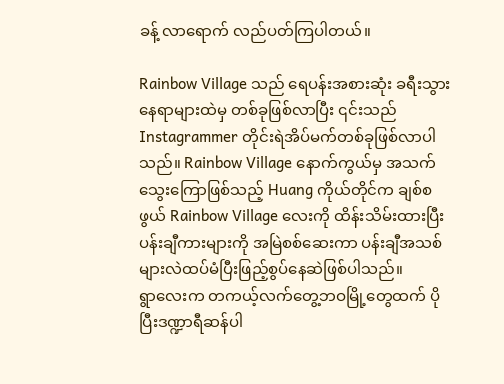ခန့် လာရောက် လည်ပတ်ကြပါတယ်။

Rainbow Village သည် ရေပန်းအစားဆုံး ခရီးသွားနေရာများထဲမှ တစ်ခုဖြစ်လာပြီး ၎င်းသည် Instagrammer တိုင်းရဲအိပ်မက်တစ်ခုဖြစ်လာပါသည်။ Rainbow Village နောက်ကွယ်မှ အသက်သွေးကြောဖြစ်သည့် Huang ကိုယ်တိုင်က ချစ်စဖွယ် Rainbow Village လေးကို ထိန်းသိမ်းထားပြီး ပန်းချီကားများကို အမြဲစစ်ဆေးကာ ပန်းချီအသစ်များလဲထပ်မံပြီးဖြည့်စွပ်နေဆဲဖြစ်ပါသည်။
ရွာလေးက တကယ့်လက်တွေ့ဘဝမြို့တွေထက် ပိုပြီးဒဏ္ဍာရီဆန်ပါ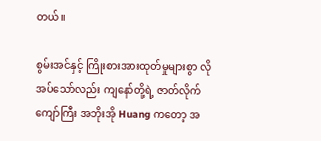တယ်။

စွမ်းအင်နှင့် ကြိုးစားအားထုတ်မှုများစွာ လိုအပ်သော်လည်း ကျနော်တို့ရဲ့ ဇာတ်လိုက်ကျော်ကြီး အဘိုးအို Huang ကတော့ အ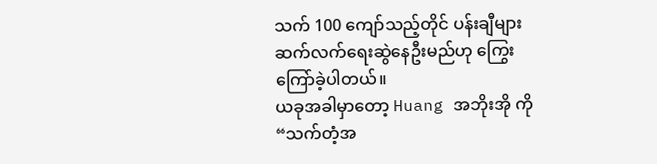သက် 100 ကျော်သည့်တိုင် ပန်းချီများဆက်လက်ရေးဆွဲနေဦးမည်ဟု ကြွေးကြော်ခဲ့ပါတယ်။
ယခုအခါမှာတော့ Huang အဘိုးအို ကို “သက်တံ့အ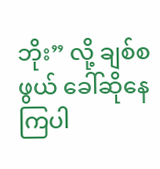ဘိုး” လို့ ချစ်စဖွယ် ခေါ်ဆိုနေကြပါ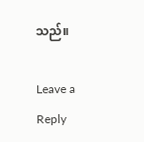သည်။

Leave a Reply